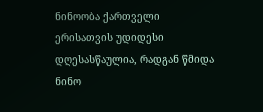ნინოობა ქართველი ერისათვის უდიდესი დღესასწაულია, რადგან წმიდა ნინო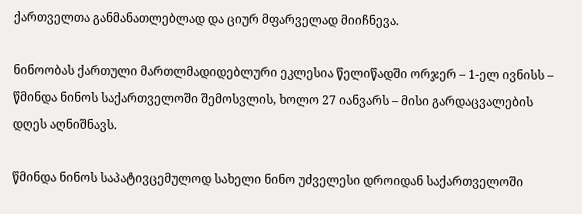ქართველთა განმანათლებლად და ციურ მფარველად მიიჩნევა.

ნინოობას ქართული მართლმადიდებლური ეკლესია წელიწადში ორჯერ – 1-ელ ივნისს – წმინდა ნინოს საქართველოში შემოსვლის, ხოლო 27 იანვარს – მისი გარდაცვალების დღეს აღნიშნავს.

წმინდა ნინოს საპატივცემულოდ სახელი ნინო უძველესი დროიდან საქართველოში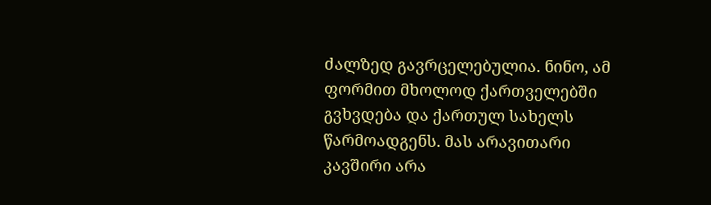ძალზედ გავრცელებულია. ნინო, ამ ფორმით მხოლოდ ქართველებში გვხვდება და ქართულ სახელს წარმოადგენს. მას არავითარი კავშირი არა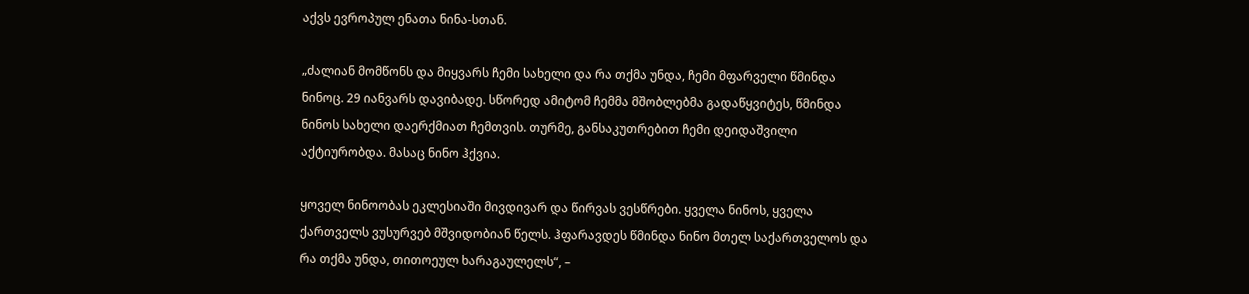აქვს ევროპულ ენათა ნინა-სთან.

„ძალიან მომწონს და მიყვარს ჩემი სახელი და რა თქმა უნდა, ჩემი მფარველი წმინდა ნინოც. 29 იანვარს დავიბადე. სწორედ ამიტომ ჩემმა მშობლებმა გადაწყვიტეს, წმინდა ნინოს სახელი დაერქმიათ ჩემთვის. თურმე, განსაკუთრებით ჩემი დეიდაშვილი აქტიურობდა. მასაც ნინო ჰქვია.

ყოველ ნინოობას ეკლესიაში მივდივარ და წირვას ვესწრები. ყველა ნინოს, ყველა ქართველს ვუსურვებ მშვიდობიან წელს. ჰფარავდეს წმინდა ნინო მთელ საქართველოს და რა თქმა უნდა, თითოეულ ხარაგაულელს“, –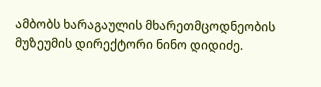ამბობს ხარაგაულის მხარეთმცოდნეობის მუზეუმის დირექტორი ნინო დიდიძე.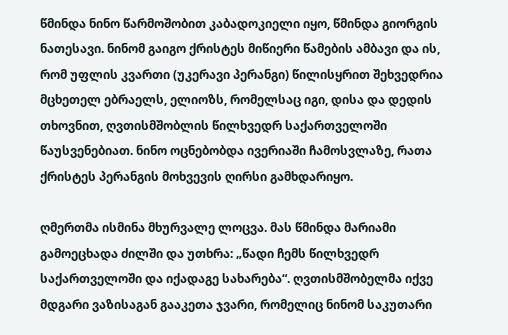წმინდა ნინო წარმოშობით კაბადოკიელი იყო, წმინდა გიორგის ნათესავი. ნინომ გაიგო ქრისტეს მიწიერი წამების ამბავი და ის, რომ უფლის კვართი (უკერავი პერანგი) წილისყრით შეხვედრია მცხეთელ ებრაელს, ელიოზს, რომელსაც იგი, დისა და დედის თხოვნით, ღვთისმშობლის წილხვედრ საქართველოში წაუსვენებიათ. ნინო ოცნებობდა ივერიაში ჩამოსვლაზე, რათა ქრისტეს პერანგის მოხვევის ღირსი გამხდარიყო.

ღმერთმა ისმინა მხურვალე ლოცვა. მას წმინდა მარიამი გამოეცხადა ძილში და უთხრა: „წადი ჩემს წილხვედრ საქართველოში და იქადაგე სახარება“. ღვთისმშობელმა იქვე მდგარი ვაზისაგან გააკეთა ჯვარი, რომელიც ნინომ საკუთარი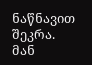ნაწნავით შეკრა. მან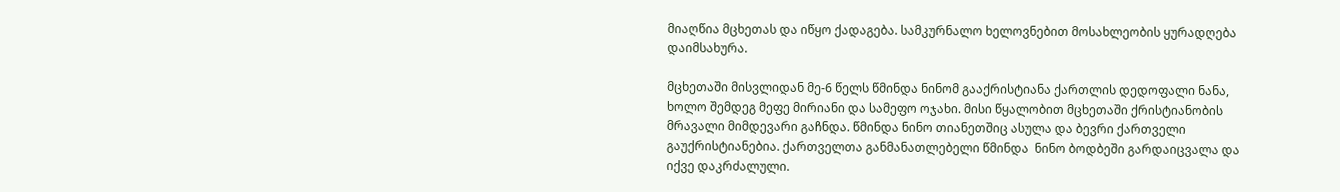მიაღწია მცხეთას და იწყო ქადაგება. სამკურნალო ხელოვნებით მოსახლეობის ყურადღება დაიმსახურა.

მცხეთაში მისვლიდან მე-6 წელს წმინდა ნინომ გააქრისტიანა ქართლის დედოფალი ნანა, ხოლო შემდეგ მეფე მირიანი და სამეფო ოჯახი. მისი წყალობით მცხეთაში ქრისტიანობის მრავალი მიმდევარი გაჩნდა. წმინდა ნინო თიანეთშიც ასულა და ბევრი ქართველი გაუქრისტიანებია. ქართველთა განმანათლებელი წმინდა  ნინო ბოდბეში გარდაიცვალა და იქვე დაკრძალული.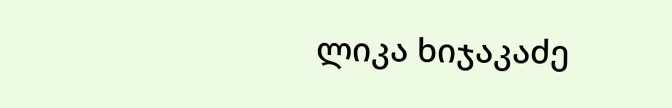ლიკა ხიჯაკაძე